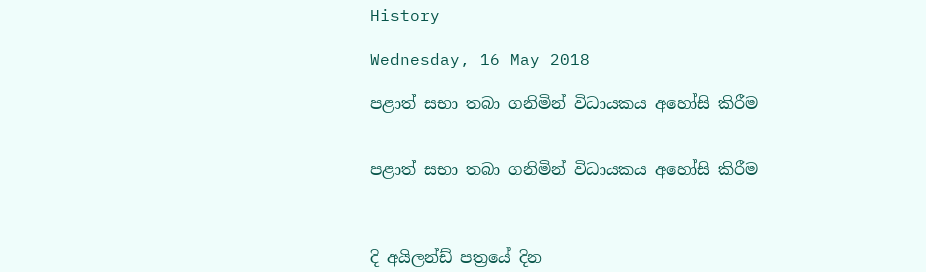History

Wednesday, 16 May 2018

පළාත් සභා තබා ගනිමින් විධායකය අහෝසි කිරීම


පළාත් සභා තබා ගනිමින් විධායකය අහෝසි කිරීම



දි අයිලන්ඩ් පත්‍රයේ දින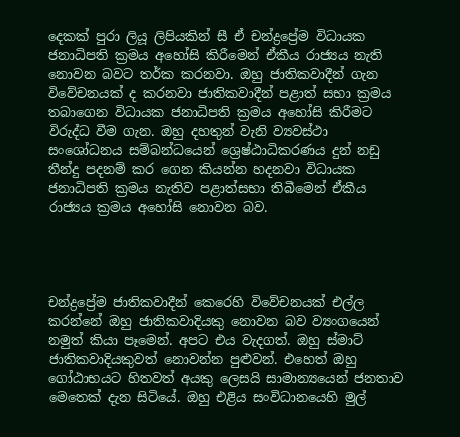දෙකක් පුරා ලියූ ලිපියකින් සී ඒ චන්ද්‍රප්‍රේම විධායක ජනාධිපති ක්‍රමය අහෝසි කිරීමෙන් ඒකීය රාජ්‍යය නැති නොවන බවට තර්ක කරනවා. ඔහු ජාතිකවාදීන් ගැන විවේචනයක් ද කරනවා ජාතිකවාදීන් පළාත් සභා ක්‍රමය තබාගෙන විධායක ජනාධිපති ක්‍රමය අහෝසි කිරීමට විරුද්ධ වීම ගැන. ඔහු දහතුන් වැනි ව්‍යවස්ථා සංශෝධනය සම්බන්ධයෙන් ශ්‍රෙෂ්ඨාධිකරණය දුන් නඩු තීන්දු පදනම් කර ගෙන කියන්න හදනවා විධායක ජනාධිපති ක්‍රමය නැතිව පළාත්සභා තිබීමෙන් ඒකීය රාජ්‍යය ක්‍රමය අහෝසි නොවන බව.




චන්ද්‍රප්‍රේම ජාතිකවාදීන් කෙරෙහි විවේචනයක් එල්ල කරන්නේ ඔහු ජාතිකවාදියකු නොවන බව ව්‍යංගයෙන් නමුත් කියා පෑමෙන්. අපට එය වැදගත්. ඔහු ස්මාට් ජාතිකවාදියකුවත් නොවන්න පුළුවන්. එහෙත් ඔහු ගෝඨාභයට හිතවත් අයකු ලෙසයි සාමාන්‍යයෙන් ජනතාව මෙතෙක් දැන සිටියේ. ඔහු එළිය සංවිධානයෙහි මුල්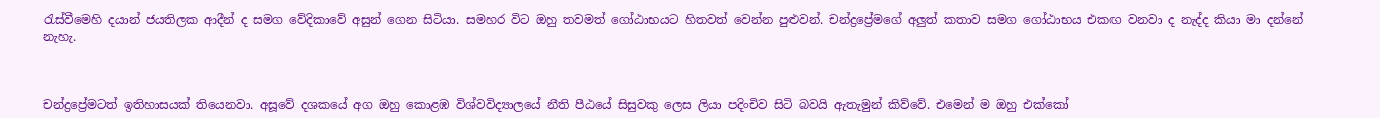රැස්වීමෙහි දයාන් ජයතිලක ආදීන් ද සමග වේදිකාවේ අසුන් ගෙන සිටියා. සමහර විට ඔහු තවමත් ගෝඨාභයට හිතවත් වෙන්න පුළුවන්. චන්ද්‍රප්‍රේමගේ අලුත් කතාව සමග ගෝඨාභය එකඟ වනවා ද නැද්ද කියා මා දන්නේ නැහැ.



චන්ද්‍රප්‍රේමටත් ඉතිහාසයක් තියෙනවා. අසූවේ දශකයේ අග ඔහු කොළඹ විශ්වවිද්‍යාලයේ නීති පීඨයේ සිසුවකු ලෙස ලියා පදිංචිව සිටි බවයි ඇතැමුන් කිව්වේ. එමෙන් ම ඔහු එක්කෝ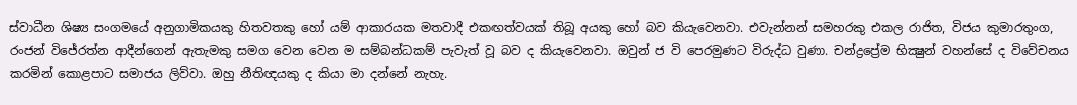ස්වාධීන ශිෂ්‍ය සංගමයේ අනුගාමිකයකු හිතවතකු හෝ යම් ආකාරයක මතවාදී එකඟත්වයක් තිබූ අයකු හෝ බව කියැවෙනවා. එවැන්නන් සමහරකු එකල රාජිත, විජය කුමාරතුංග, රංජන් විජේරත්න ආදීන්ගෙන් ඇතැමකු සමග වෙන වෙන ම සම්බන්ධකම් පැවැත් වූ බව ද කියැවෙනවා. ඔවුන් ජ වි පෙරමුණට විරුද්ධ වුණා. චන්ද්‍රප්‍රේම භික්‍ෂුන් වහන්සේ ද විවේචනය කරමින් කොළපාට සමාජය ලිව්වා. ඔහු නීතිඥයකු ද කියා මා දන්නේ නැහැ.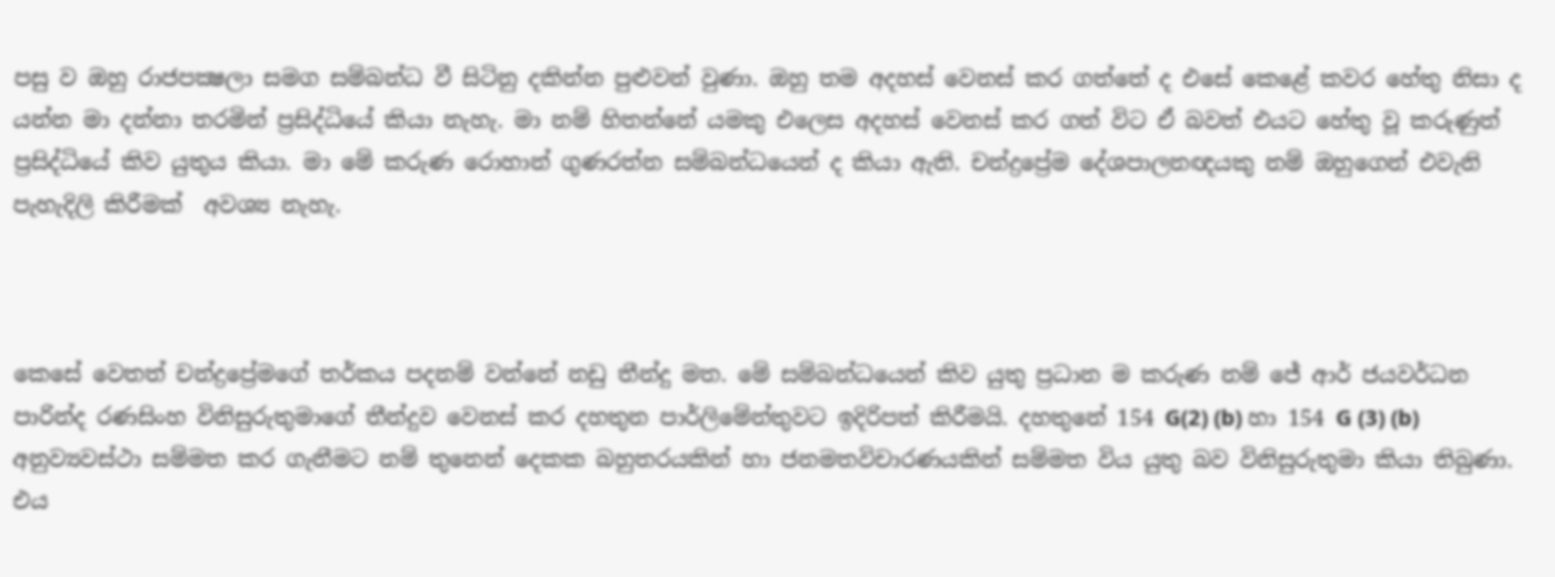පසු ව ඔහු රාජපක්‍ෂලා සමග සම්බන්ධ වී සිටිනු දකින්න පුළුවන් වුණා. ඔහු තම අදහස් වෙනස් කර ගත්තේ ද එසේ කෙළේ කවර හේතු නිසා ද යන්න මා දන්නා තරමින් ප්‍රසිද්ධියේ කියා නැහැ. මා නම් හිතන්නේ යමකු එලෙස අදහස් වෙනස් කර ගත් විට ඒ බවත් එයට හේතු වූ කරුණුත් ප්‍රසිද්ධියේ කිව යුතුය කියා. මා මේ කරුණ රොහාන් ගුණරත්න සම්බන්ධයෙන් ද කියා ඇති. චන්ද්‍රප්‍රේම දේශපාලනඥයකු නම් ඔහුගෙන් එවැනි පැහැදිලි කිරීමක්  අවශ්‍ය නැහැ.



කෙසේ වෙතත් චන්ද්‍රප්‍රේමගේ තර්කය පදනම් වන්නේ නඩු තීන්දු මත. මේ සම්බන්ධයෙන් කිව යුතු ප්‍රධාන ම කරුණ නම් ජේ ආර් ජයවර්ධන පාරින්ද රණසිංහ විනිසුරුතුමාගේ තීන්දුව වෙනස් කර දහතුන පාර්ලිමේන්තුවට ඉදිරිපත් කිරීමයි. දහතුනේ 154 G(2) (b) හා 154 G (3) (b) අනුව්‍යවස්ථා සම්මත කර ගැනීමට නම් තුනෙන් දෙකක බහුතරයකින් හා ජනමතවිචාරණයකින් සම්මත විය යුතු බව විනිසුරුතුමා කියා තිබුණා. එය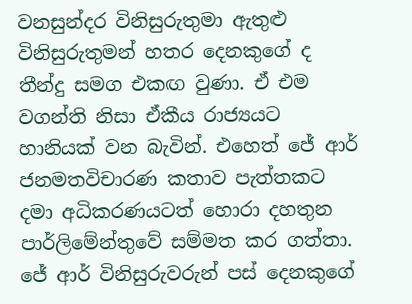වනසුන්දර විනිසුරුතුමා ඇතුළු විනිසුරුතුමන් හතර දෙනකුගේ ද තීන්දු සමග එකඟ වුණා. ඒ එම වගන්ති නිසා ඒකීය රාජ්‍යයට හානියක් වන බැවින්. එහෙත් ජේ ආර් ජනමතවිචාරණ කතාව පැත්තකට දමා අධිකරණයටත් හොරා දහතුන පාර්ලිමේන්තුවේ සම්මත කර ගත්තා. ජේ ආර් විනිසුරුවරුන් පස් දෙනකුගේ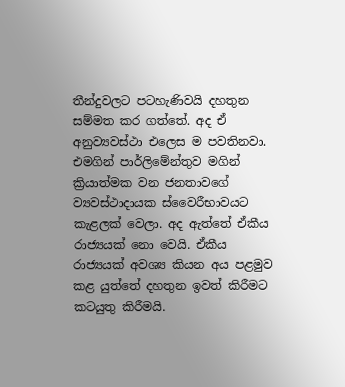තීන්දුවලට පටහැණිවයි දහතුන සම්මත කර ගත්තේ. අද ඒ අනුව්‍යවස්ථා එලෙස ම පවතිනවා. එමගින් පාර්ලිමේන්තුව මගින් ක්‍රියාත්මක වන ජනතාවගේ ව්‍යවස්ථාදායක ස්වෛරීභාවයට කැළලක් වෙලා. අද ඇත්තේ ඒකීය රාජ්‍යයක් නො වෙයි. ඒකීය රාජ්‍යයක් අවශ්‍ය කියන අය පළමුව කළ යුත්තේ දහතුන ඉවත් කිරීමට කටයුතු කිරීමයි.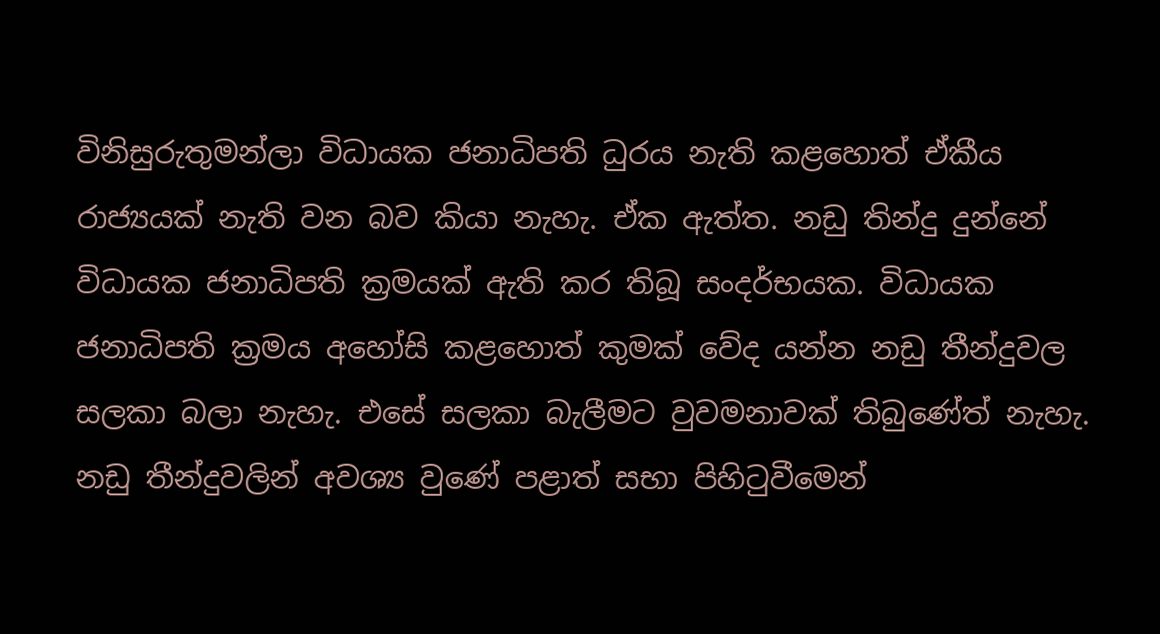විනිසුරුතුමන්ලා විධායක ජනාධිපති ධුරය නැති කළහොත් ඒකීය රාජ්‍යයක් නැති වන බව කියා නැහැ. ඒක ඇත්ත. නඩු තින්දු දුන්නේ විධායක ජනාධිපති ක්‍රමයක් ඇති කර තිබූ සංදර්භයක. විධායක ජනාධිපති ක්‍රමය අහෝසි කළහොත් කුමක් වේද යන්න නඩු තීන්දුවල සලකා බලා නැහැ. එසේ සලකා බැලීමට වුවමනාවක් තිබුණේත් නැහැ. නඩු තීන්දුවලින් අවශ්‍ය වුණේ පළාත් සභා පිහිටුවීමෙන්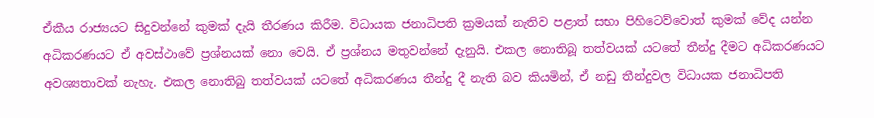ඒකීය රාජ්‍යයට සිදුවන්නේ කුමක් දැයි තීරණය කිරීම. විධායක ජනාධිපති ක්‍රමයක් නැතිව පළාත් සභා පිහිටෙව්වොත් කුමක් වේද යන්න අධිකරණයට ඒ අවස්ථාවේ ප්‍රශ්නයක් නො වෙයි. ඒ ප්‍රශ්නය මතුවන්නේ දැනුයි. එකල නොතිබූ තත්වයක් යටතේ තීන්දු දීමට අධිකරණයට අවශ්‍යතාවක් නැහැ. එකල නොතිබු තත්වයක් යටතේ අධිකරණය තීන්දු දී නැති බව කියමින්, ඒ නඩු තීන්දුවල විධායක ජනාධිපති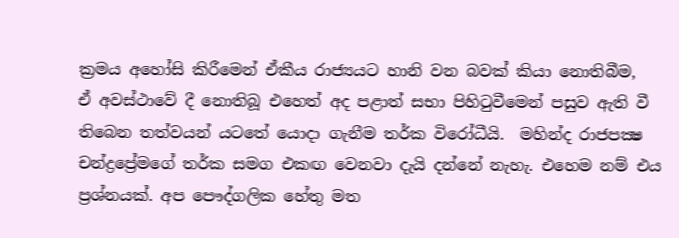ක්‍රමය අහෝසි කිරීමෙන් ඒකීය රාජ්‍යයට හානි වන බවක් කියා නොතිබීම,  ඒ අවස්ථාවේ දී නොතිබූ එහෙත් අද පළාත් සභා පිහිටුවීමෙන් පසුව ඇති වී තිබෙන තත්වයන් යටතේ යොදා ගැනීම තර්ක විරෝධීයි.  මහින්ද රාජපක්‍ෂ චන්ද්‍රප්‍රේමගේ තර්ක සමග එකඟ වෙනවා දැයි දන්නේ නැහැ. එහෙම නම් එය ප්‍රශ්නයක්. අප පෞද්ගලික හේතු මත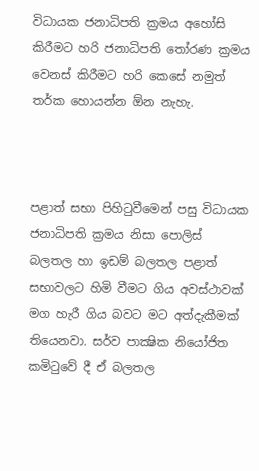විධායක ජනාධිපති ක්‍රමය අහෝසි කිරීමට හරි ජනාධිපති තෝරණ ක්‍රමය වෙනස් කිරීමට හරි කෙසේ නමුත් තර්ක හොයන්න ඕන නැහැ.



පළාත් සභා පිහිටුවීමෙන් පසු විධායක ජනාධිපති ක්‍රමය නිසා පොලිස් බලතල හා ඉඩම් බලතල පළාත් සභාවලට හිමි වීමට ගිය අවස්ථාවක් මග හැරී ගිය බවට මට අත්දැකීමක් තියෙනවා. සර්ව පාක්‍ෂික නියෝජිත කමිටුවේ දී ඒ බලතල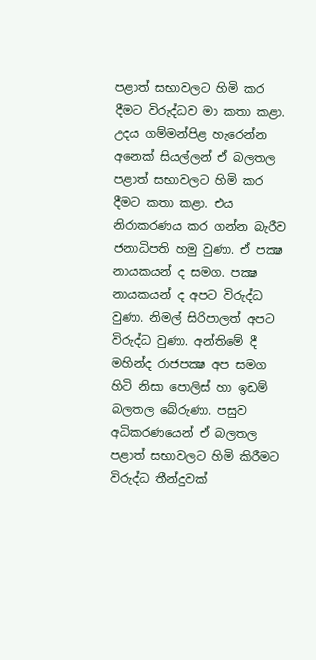පළාත් සභාවලට හිමි කර දීමට විරුද්ධව මා කතා කළා. උදය ගම්මන්පිළ හැරෙන්න අනෙක් සියල්ලන් ඒ බලතල පළාත් සභාවලට හිමි කර දීමට කතා කළා. එය නිරාකරණය කර ගන්න බැරීව ජනාධිපති හමු වුණා. ඒ පක්‍ෂ නායකයන් ද සමග. පක්‍ෂ නායකයන් ද අපට විරුද්ධ වුණා. නිමල් සිරිපාලත් අපට විරුද්ධ වුණා. අන්තිමේ දී මහින්ද රාජපක්‍ෂ අප සමග හිටි නිසා පොලිස් හා ඉඩම් බලතල බේරුණා. පසුව අධිකරණයෙන් ඒ බලතල පළාත් සභාවලට හිමි කිරීමට විරුද්ධ තීන්දුවක්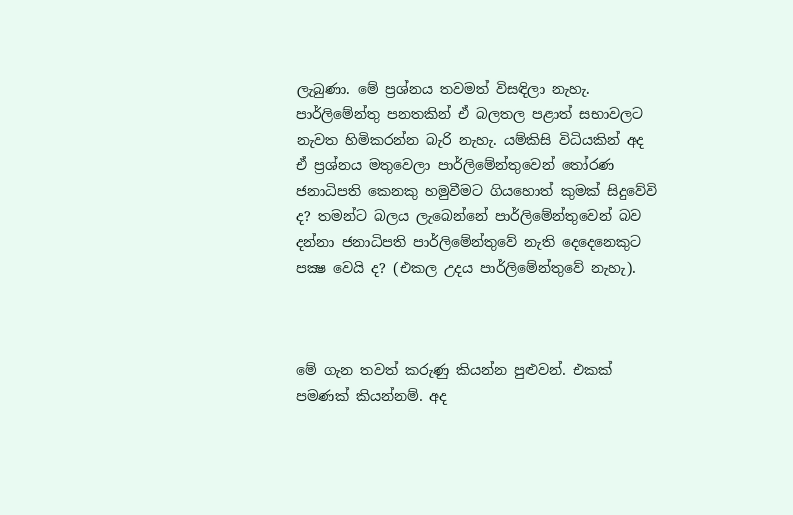ලැබුණා. මේ ප්‍රශ්නය තවමත් විසඳිලා නැහැ. පාර්ලිමේන්තු පනතකින් ඒ බලතල පළාත් සභාවලට නැවත හිමිකරන්න බැරි නැහැ. යම්කිසි විධියකින් අද ඒ ප්‍රශ්නය මතුවෙලා පාර්ලිමේන්තුවෙන් තෝරණ ජනාධිපති කෙනකු හමුවීමට ගියහොත් කුමක් සිදුවේවි ද? තමන්ට බලය ලැබෙන්නේ පාර්ලිමේන්තුවෙන් බව දන්නා ජනාධිපති පාර්ලිමේන්තුවේ නැති දෙදෙනෙකුට පක්‍ෂ වෙයි ද? (එකල උදය පාර්ලිමේන්තුවේ නැහැ).



මේ ගැන තවත් කරුණු කියන්න පුළුවන්. එකක් පමණක් කියන්නම්. අද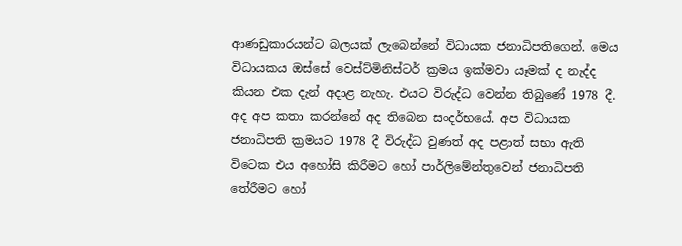ආණඩුකාරයන්ට බලයක් ලැබෙන්නේ විධායක ජනාධිපතිගෙන්. මෙය විධායකය ඔස්සේ වෙස්ට්මිනිස්ටර් ක්‍රමය ඉක්මවා යෑමක් ද නැද්ද කියන එක දැන් අදාළ නැහැ. එයට විරුද්ධ වෙන්න තිබුණේ 1978 දී.  අද අප කතා කරන්නේ අද තිබෙන සංදර්භයේ. අප විධායක ජනාධිපති ක්‍රමයට 1978 දී විරුද්ධ වුණත් අද පළාත් සභා ඇති විටෙක එය අහෝසි කිරීමට හෝ පාර්ලිමේන්තුවෙන් ජනාධිපති තේරීමට හෝ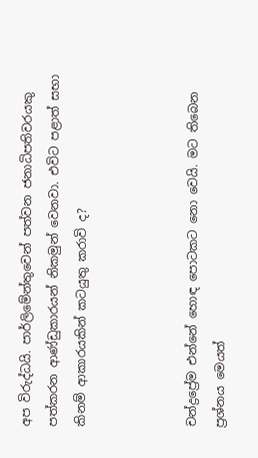අප විරුද්ධයි. පාර්ලිමේන්තුවෙන් පත්වන ජනාධිපතිවරයකු පත්කරන ආණ්ඩුකාරයන් නිකමුන් වෙනවා. එවිට පළාත් සභා කිනම් ආකාරයකින් කටයුතු කරාවි ද?



චන්ද්‍රප්‍රේම එන්නේ හොඳ පොටකට නො වෙයි. මට තිබෙන ප්‍රශ්නය මෙයත්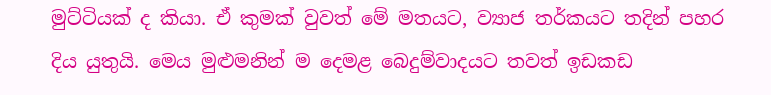මුට්ටියක් ද කියා. ඒ කුමක් වුවත් මේ මතයට, ව්‍යාජ තර්කයට තදින් පහර දිය යුතුයි. මෙය මුළුමනින් ම දෙමළ බෙදුම්වාදයට තවත් ඉඩකඩ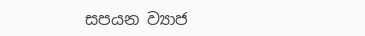සපයන ව්‍යාජ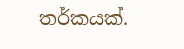තර්කයක්.